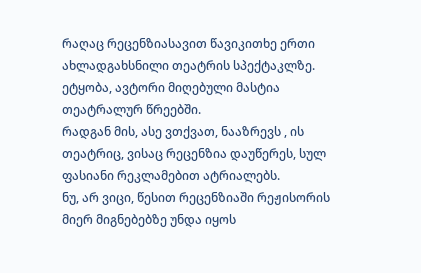რაღაც რეცენზიასავით წავიკითხე ერთი ახლადგახსნილი თეატრის სპექტაკლზე.
ეტყობა, ავტორი მიღებული მასტია თეატრალურ წრეებში.
რადგან მის, ასე ვთქვათ, ნააზრევს , ის თეატრიც, ვისაც რეცენზია დაუწერეს, სულ ფასიანი რეკლამებით ატრიალებს.
ნუ, არ ვიცი, წესით რეცენზიაში რეჟისორის მიერ მიგნებებზე უნდა იყოს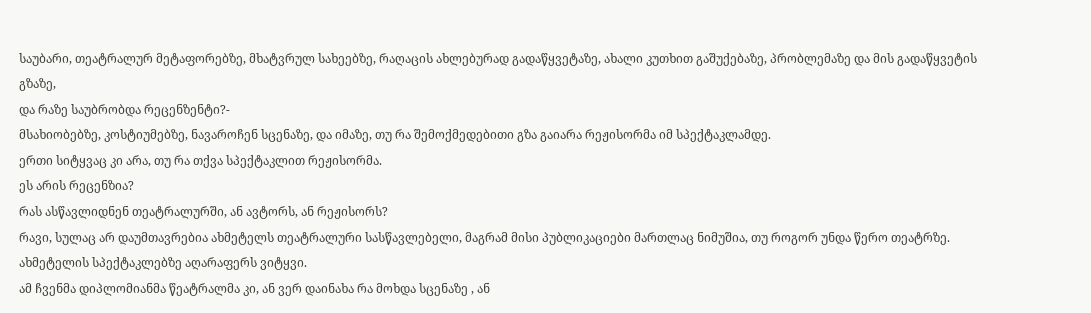საუბარი, თეატრალურ მეტაფორებზე, მხატვრულ სახეებზე, რაღაცის ახლებურად გადაწყვეტაზე, ახალი კუთხით გაშუქებაზე, პრობლემაზე და მის გადაწყვეტის გზაზე,
და რაზე საუბრობდა რეცენზენტი?-
მსახიობებზე, კოსტიუმებზე, ნავაროჩენ სცენაზე, და იმაზე, თუ რა შემოქმედებითი გზა გაიარა რეჟისორმა იმ სპექტაკლამდე.
ერთი სიტყვაც კი არა, თუ რა თქვა სპექტაკლით რეჟისორმა.
ეს არის რეცენზია?
რას ასწავლიდნენ თეატრალურში, ან ავტორს, ან რეჟისორს?
რავი, სულაც არ დაუმთავრებია ახმეტელს თეატრალური სასწავლებელი, მაგრამ მისი პუბლიკაციები მართლაც ნიმუშია, თუ როგორ უნდა წერო თეატრზე.
ახმეტელის სპექტაკლებზე აღარაფერს ვიტყვი.
ამ ჩვენმა დიპლომიანმა წეატრალმა კი, ან ვერ დაინახა რა მოხდა სცენაზე , ან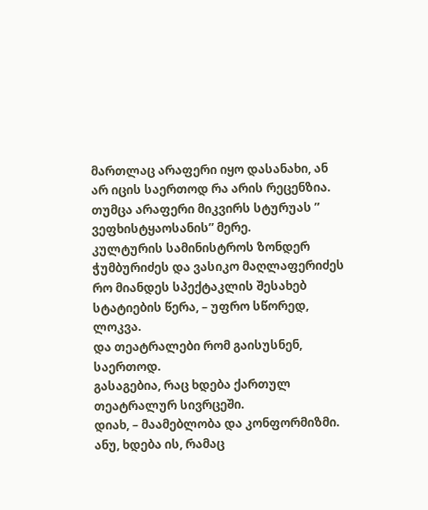მართლაც არაფერი იყო დასანახი, ან არ იცის საერთოდ რა არის რეცენზია.
თუმცა არაფერი მიკვირს სტურუას ” ვეფხისტყაოსანის” მერე.
კულტურის სამინისტროს ზონდერ ჭუმბურიძეს და ვასიკო მაღლაფერიძეს რო მიანდეს სპექტაკლის შესახებ სტატიების წერა, – უფრო სწორედ, ლოკვა.
და თეატრალები რომ გაისუსნენ, საერთოდ.
გასაგებია, რაც ხდება ქართულ თეატრალურ სივრცეში.
დიახ, – მაამებლობა და კონფორმიზმი.
ანუ, ხდება ის, რამაც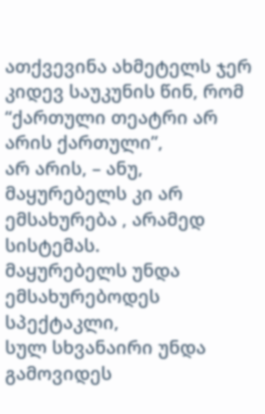ათქვევინა ახმეტელს ჯერ კიდევ საუკუნის წინ, რომ “ქართული თეატრი არ არის ქართული”,
არ არის, – ანუ, მაყურებელს კი არ ემსახურება , არამედ სისტემას.
მაყურებელს უნდა ემსახურებოდეს სპექტაკლი,
სულ სხვანაირი უნდა გამოვიდეს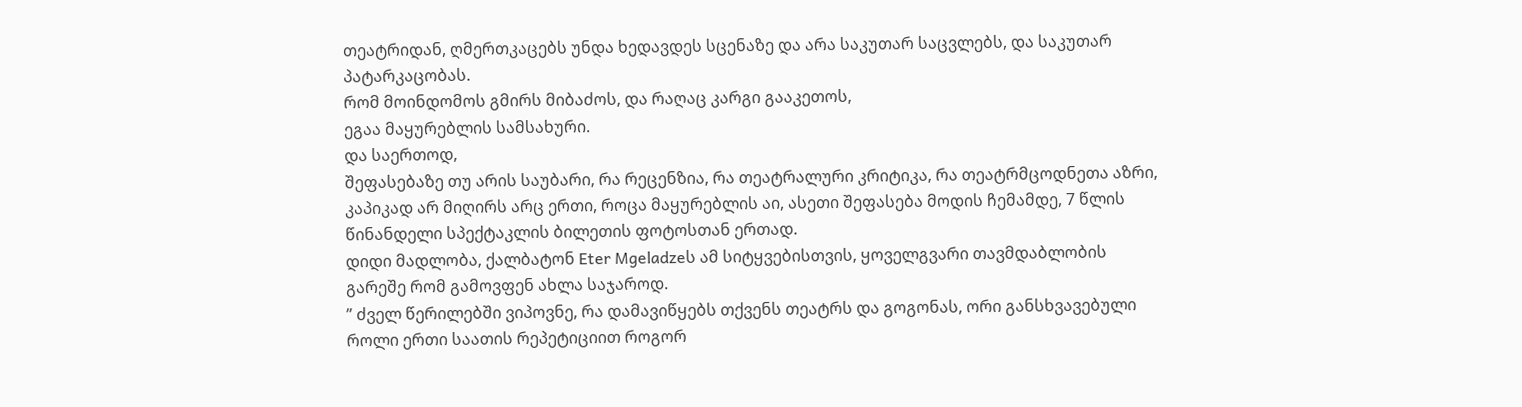თეატრიდან, ღმერთკაცებს უნდა ხედავდეს სცენაზე და არა საკუთარ საცვლებს, და საკუთარ პატარკაცობას.
რომ მოინდომოს გმირს მიბაძოს, და რაღაც კარგი გააკეთოს,
ეგაა მაყურებლის სამსახური.
და საერთოდ,
შეფასებაზე თუ არის საუბარი, რა რეცენზია, რა თეატრალური კრიტიკა, რა თეატრმცოდნეთა აზრი,
კაპიკად არ მიღირს არც ერთი, როცა მაყურებლის აი, ასეთი შეფასება მოდის ჩემამდე, 7 წლის წინანდელი სპექტაკლის ბილეთის ფოტოსთან ერთად.
დიდი მადლობა, ქალბატონ Eter Mgeladzeს ამ სიტყვებისთვის, ყოველგვარი თავმდაბლობის გარეშე რომ გამოვფენ ახლა საჯაროდ.
” ძველ წერილებში ვიპოვნე, რა დამავიწყებს თქვენს თეატრს და გოგონას, ორი განსხვავებული როლი ერთი საათის რეპეტიციით როგორ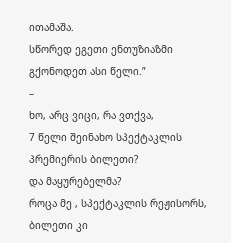ითამაშა.
სწორედ ეგეთი ენთუზიაზმი გქონოდეთ ასი წელი.”
–
ხო, არც ვიცი, რა ვთქვა,
7 წელი შეინახო სპექტაკლის პრემიერის ბილეთი?
და მაყურებელმა?
როცა მე , სპექტაკლის რეჟისორს, ბილეთი კი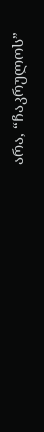არა, “ჩაკრულოს”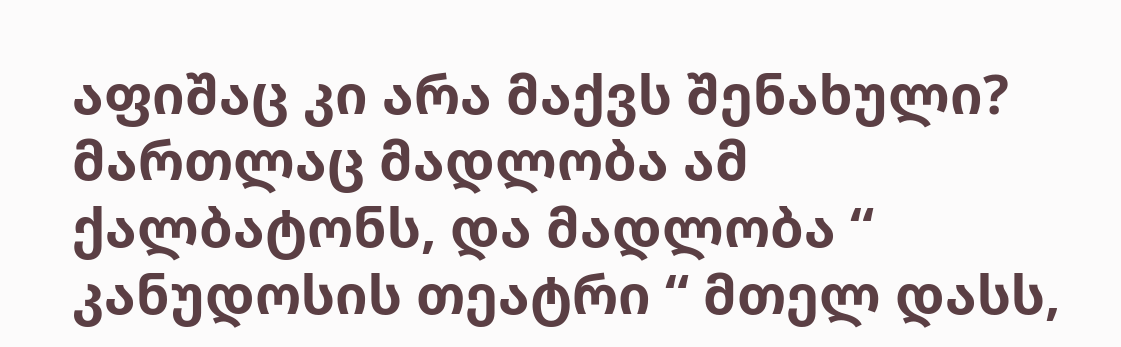აფიშაც კი არა მაქვს შენახული?
მართლაც მადლობა ამ ქალბატონს, და მადლობა “ კანუდოსის თეატრი “ მთელ დასს,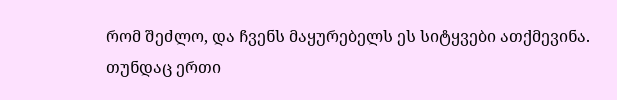რომ შეძლო, და ჩვენს მაყურებელს ეს სიტყვები ათქმევინა.
თუნდაც ერთი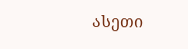ასეთი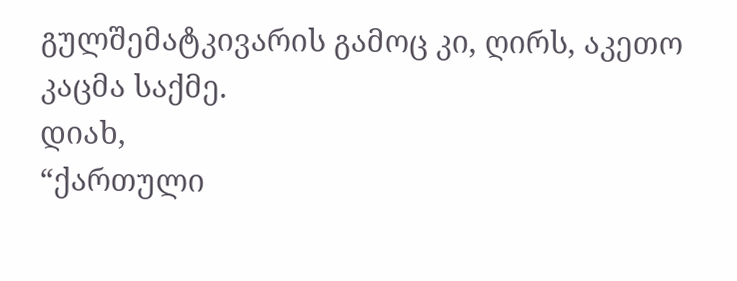გულშემატკივარის გამოც კი, ღირს, აკეთო კაცმა საქმე.
დიახ,
“ქართული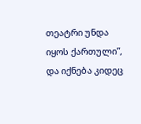თეატრი უნდა იყოს ქართული”,
და იქნება კიდეც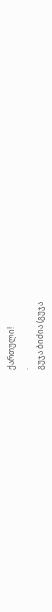ქართული!
.
გუჯა ბიძია (გუჯა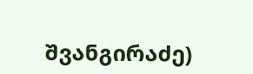შვანგირაძე)